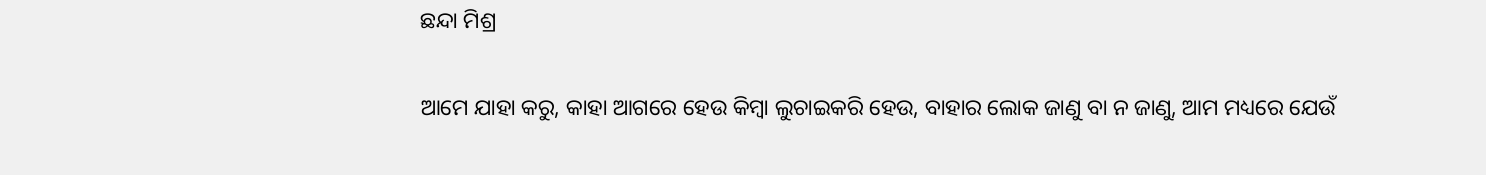ଛନ୍ଦା ମିଶ୍ର

ଆମେ ଯାହା କରୁ, କାହା ଆଗରେ ହେଉ କିମ୍ବା ଲୁଚାଇକରି ହେଉ, ବାହାର ଲୋକ ଜାଣୁ ବା ନ ଜାଣୁ, ଆମ ମଧ୍ୟରେ ଯେଉଁ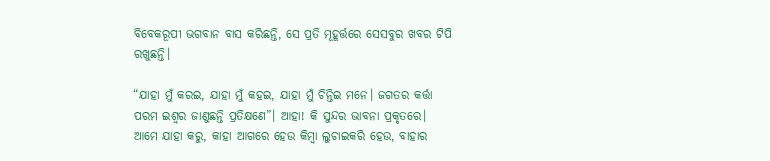ବିବେକରୂପୀ ଭଗବାନ ବାସ କରିଛନ୍ତି, ସେ ପ୍ରତି ମୂହୂର୍ତ୍ତରେ ସେସବୁର ଖବର ଟିପି ରଖୁଛନ୍ତି।

“ଯାହା ମୁଁ କରଇ, ଯାହା ମୁଁ କହଇ, ଯାହା ମୁଁ ଚିନ୍ତିଇ ମନେ। ଜଗତର କର୍ତ୍ତା ପରମ ଇଶ୍ୱର ଜାଣୁଛନ୍ତି ପ୍ରତିକ୍ଷଣେ”। ଆହା! କି ସୁନ୍ଦର ଭାବନା ପ୍ରକୃତରେ। ଆମେ ଯାହା କରୁ, କାହା ଆଗରେ ହେଉ କିମ୍ବା ଲୁଚାଇକରି ହେଉ, ବାହାର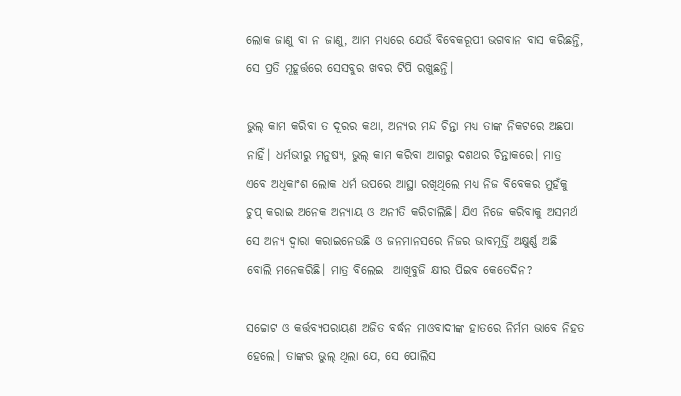ଲୋକ ଜାଣୁ ବା ନ ଜାଣୁ, ଆମ ମଧ୍ୟରେ ଯେଉଁ ବିବେକରୂପୀ ଭଗବାନ ବାସ କରିଛନ୍ତି, ସେ ପ୍ରତି ମୂହୂର୍ତ୍ତରେ ସେସବୁର ଖବର ଟିପି ରଖୁଛନ୍ତି।

ଭୁଲ୍ କାମ କରିବା ତ ଦୂରର କଥା, ଅନ୍ୟର ମନ୍ଦ ଚିନ୍ତା ମଧ୍ୟ ତାଙ୍କ ନିକଟରେ ଅଛପା ନାହିଁ। ଧର୍ମଭୀରୁ ମନୁଷ୍ୟ, ଭୁଲ୍ କାମ କରିବା ଆଗରୁ ଦଶଥର ଚିନ୍ତାକରେ। ମାତ୍ର ଏବେ ଅଧିକାଂଶ ଲୋକ ଧର୍ମ ଉପରେ ଆସ୍ଥା ରଖିଥିଲେ ମଧ୍ୟ ନିଜ ବିବେକର ମୁହଁକୁ ଚୁପ୍ କରାଇ ଅନେକ ଅନ୍ୟାୟ ଓ ଅନୀତି କରିଚାଲିଛି। ଯିଏ ନିଜେ କରିବାକୁ ଅସମର୍ଥ  ସେ ଅନ୍ୟ ଦ୍ୱାରା କରାଇନେଉଛି ଓ ଜନମାନସରେ ନିଜର ଭାବମୂର୍ତ୍ତି ଅକ୍ଷୁର୍ଣ୍ଣ ଅଛି ବୋଲି ମନେକରିଛି। ମାତ୍ର ବିଲେଇ  ଆଖିବୁଜି କ୍ଷୀର ପିଇବ କେତେଦିନ?

ସଚ୍ଚୋଟ ଓ କର୍ତ୍ତବ୍ୟପରାୟଣ ଅଜିତ ବର୍ଦ୍ଧନ ମାଓବାଦୀଙ୍କ ହାତରେ ନିର୍ମମ ଭାବେ ନିହତ ହେଲେ। ତାଙ୍କର ଭୁଲ୍ ଥିଲା ଯେ, ସେ ପୋଲିସ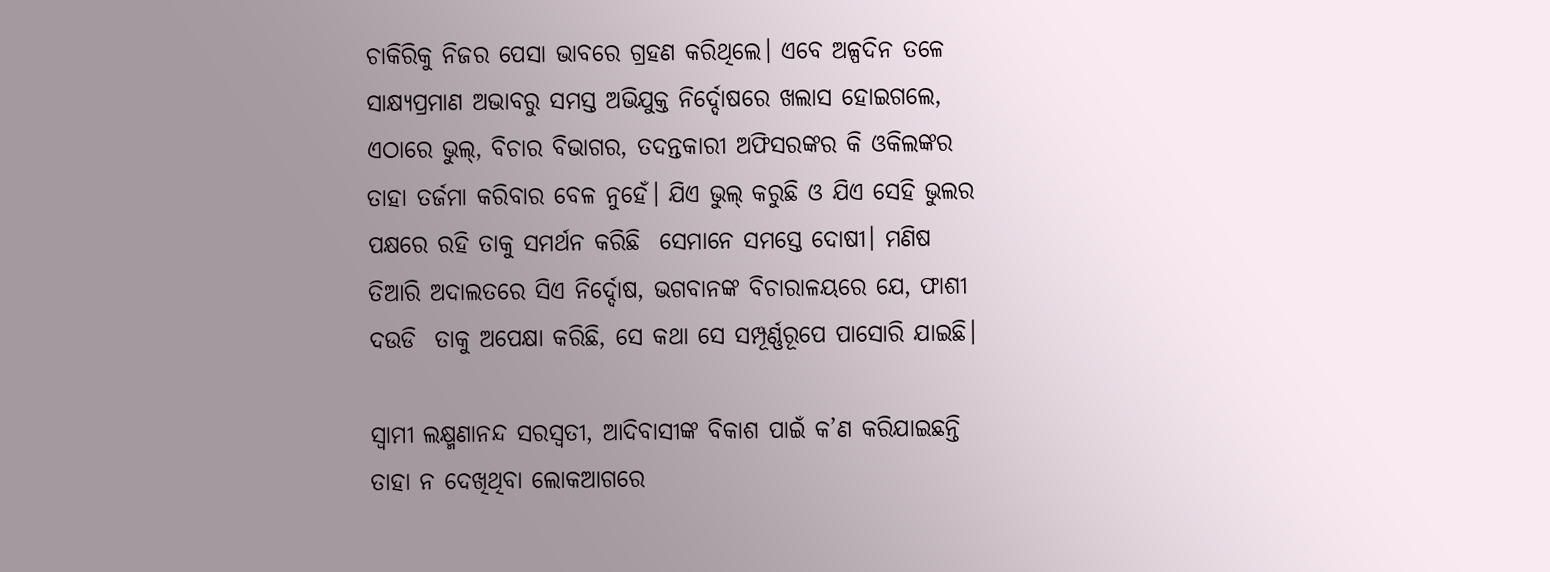ଚାକିରିକୁ ନିଜର ପେସା ଭାବରେ ଗ୍ରହଣ କରିଥିଲେ। ଏବେ ଅଳ୍ପଦିନ ତଳେ ସାକ୍ଷ୍ୟପ୍ରମାଣ ଅଭାବରୁ ସମସ୍ତ ଅଭିଯୁକ୍ତ ନିର୍ଦ୍ଦୋଷରେ ଖଲାସ ହୋଇଗଲେ, ଏଠାରେ ଭୁଲ୍, ବିଚାର ବିଭାଗର, ତଦନ୍ତକାରୀ ଅଫିସରଙ୍କର କି ଓକିଲଙ୍କର ତାହା ତର୍ଜମା କରିବାର ବେଳ ନୁହେଁ। ଯିଏ ଭୁଲ୍ କରୁଛି ଓ ଯିଏ ସେହି ଭୁଲର ପକ୍ଷରେ ରହି ତାକୁ ସମର୍ଥନ କରିଛି  ସେମାନେ ସମସ୍ତେ ଦୋଷୀ। ମଣିଷ  ତିଆରି ଅଦାଲତରେ ସିଏ ନିର୍ଦ୍ଦୋଷ, ଭଗବାନଙ୍କ ବିଚାରାଳୟରେ ଯେ, ଫାଶୀ ଦଉଡି  ତାକୁ ଅପେକ୍ଷା କରିଛି, ସେ କଥା ସେ ସମ୍ପୂର୍ଣ୍ଣରୂପେ ପାସୋରି ଯାଇଛି।

ସ୍ୱାମୀ ଲକ୍ଷ୍ମଣାନନ୍ଦ ସରସ୍ୱତୀ, ଆଦିବାସୀଙ୍କ ବିକାଶ ପାଇଁ କ’ଣ କରିଯାଇଛନ୍ତି ତାହା ନ ଦେଖିଥିବା ଲୋକଆଗରେ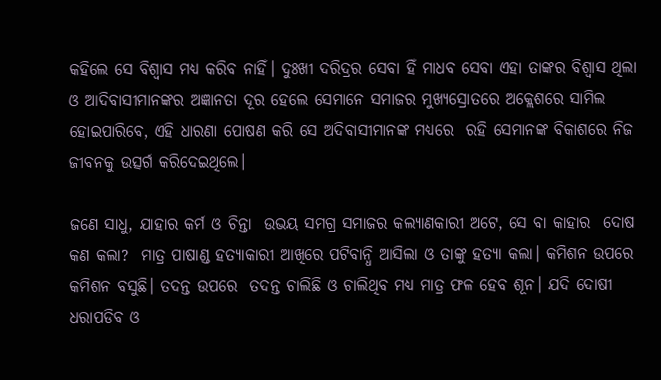କହିଲେ ସେ ବିଶ୍ୱାସ ମଧ୍ୟ କରିବ ନାହିଁ। ଦୁଃଖୀ ଦରିଦ୍ରର ସେବା ହିଁ ମାଧବ ସେବା ଏହା ତାଙ୍କର ବିଶ୍ୱାସ ଥିଲା ଓ ଆଦିବାସୀମାନଙ୍କର ଅଜ୍ଞାନତା ଦୂର ହେଲେ ସେମାନେ ସମାଜର ମୁଖ୍ୟସ୍ରୋତରେ ଅକ୍ଲେଶରେ ସାମିଲ ହୋଇପାରିବେ, ଏହି ଧାରଣା ପୋଷଣ କରି ସେ ଅଦିବାସୀମାନଙ୍କ ମଧ୍ୟରେ  ରହି ସେମାନଙ୍କ ବିକାଶରେ ନିଜ ଜୀବନକୁ ଉତ୍ସର୍ଗ କରିଦେଇଥିଲେ।

ଜଣେ ସାଧୁ, ଯାହାର କର୍ମ ଓ ଚିନ୍ତା  ଉଭୟ ସମଗ୍ର ସମାଜର କଲ୍ୟାଣକାରୀ ଅଟେ, ସେ ବା କାହାର  ଦୋଷ କଣ କଲା?  ମାତ୍ର ପାଷାଣ୍ଡ ହତ୍ୟାକାରୀ ଆଖିରେ ପଟିବାନ୍ଧି ଆସିଲା ଓ ତାଙ୍କୁ ହତ୍ୟା କଲା। କମିଶନ ଉପରେ  କମିଶନ ବସୁଛି। ତଦନ୍ତ ଉପରେ  ତଦନ୍ତ ଚାଲିଛି ଓ ଚାଲିଥିବ ମଧ୍ୟ ମାତ୍ର ଫଳ ହେବ ଶୂନ। ଯଦି ଦୋଷୀ ଧରାପଡିବ ଓ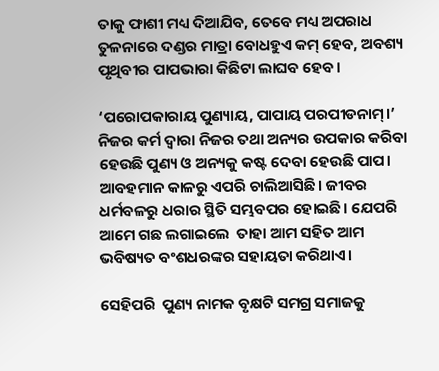ତାକୁ ଫାଶୀ ମଧ୍ୟ ଦିଆଯିବ, ତେବେ ମଧ୍ୟ ଅପରାଧ ତୁଳନାରେ ଦଣ୍ଡର ମାତ୍ରା ବୋଧହୁଏ କମ୍ ହେବ, ଅବଶ୍ୟ ପୃଥିବୀର ପାପଭାରା କିଛିଟା ଲାଘବ ହେବ।

‘ପରୋପକାରାୟ ପୁଣ୍ୟାୟ, ପାପାୟ ପରପୀଡନାମ୍।’ ନିଜର କର୍ମ ଦ୍ୱାରା ନିଜର ତଥା ଅନ୍ୟର ଉପକାର କରିବା ହେଉଛି ପୁଣ୍ୟ ଓ ଅନ୍ୟକୁ କଷ୍ଟ ଦେବା ହେଉଛି ପାପ। ଆବହମାନ କାଳରୁ ଏପରି ଚାଲିଆସିଛି। ଜୀବର ଧର୍ମବଳରୁ ଧରାର ସ୍ଥିତି ସମ୍ଭବପର ହୋଇଛି। ଯେପରି ଆମେ ଗଛ ଲଗାଇଲେ  ତାହା ଆମ ସହିତ ଆମ ଭବିଷ୍ୟତ ବଂଶଧରଙ୍କର ସହାୟତା କରିଥାଏ।

ସେହିପରି  ପୁଣ୍ୟ ନାମକ ବୃକ୍ଷଟି ସମଗ୍ର ସମାଜକୁ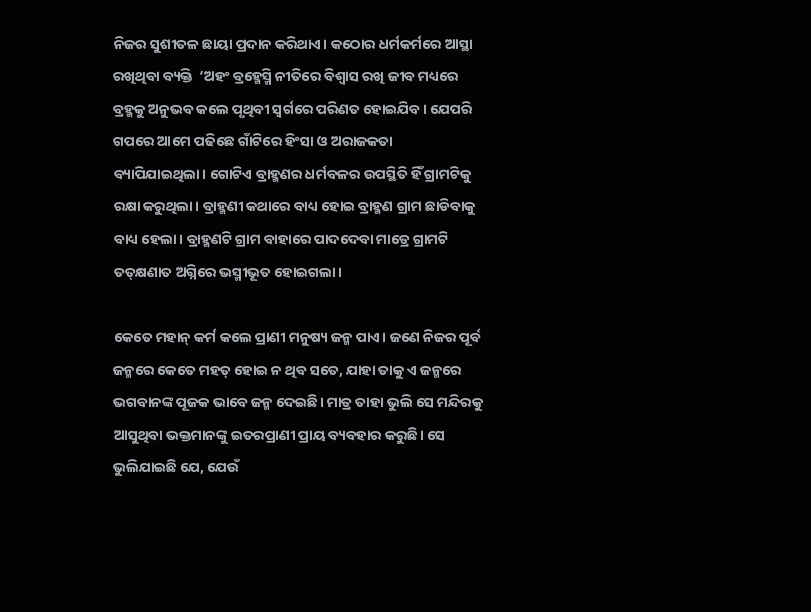ନିଜର ସୁଶୀତଳ ଛାୟା ପ୍ରଦାନ କରିଥାଏ। କଠୋର ଧର୍ମକର୍ମରେ ଆସ୍ଥା ରଖିଥିବା ବ୍ୟକ୍ତି  ‘ଅହଂ ବ୍ରହ୍ମେସ୍ମି ନୀତିରେ ବିଶ୍ୱାସ ରଖି ଜୀବ ମଧ୍ୟରେ ବ୍ରହ୍ମକୁ ଅନୁଭବ କଲେ ପୃଥିବୀ ସ୍ୱର୍ଗରେ ପରିଣତ ହୋଇଯିବ। ଯେପରି ଗପରେ ଆମେ ପଢିଛେ ଗାଁଟିରେ ହିଂସା ଓ ଅରାଜକତା ବ୍ୟାପିଯାଇଥିଲା। ଗୋଟିଏ ବ୍ରାହ୍ମଣର ଧର୍ମବଳର ଉପସ୍ଥିତି ହିଁ ଗ୍ରାମଟିକୁ ରକ୍ଷା କରୁଥିଲା। ବ୍ରାହ୍ମଣୀ କଥାରେ ବାଧ୍ୟ ହୋଇ ବ୍ରାହ୍ମଣ ଗ୍ରାମ ଛାଡିବାକୁ ବାଧ୍ୟ ହେଲା। ବ୍ରାହ୍ମଣଟି ଗ୍ରାମ ବାହାରେ ପାଦଦେବା ମାତ୍ରେ ଗ୍ରାମଟି ତତ୍‌କ୍ଷଣାତ ଅଗ୍ନିରେ ଭସ୍ମୀଭୂତ ହୋଇଗଲା।

କେତେ ମହାନ୍ କର୍ମ କଲେ ପ୍ରାଣୀ ମନୁଷ୍ୟ ଜନ୍ମ ପାଏ। ଜଣେ ନିଜର ପୂର୍ବ ଜନ୍ମରେ କେତେ ମହତ୍ ହୋଇ ନ ଥିବ ସତେ, ଯାହା ତାକୁ ଏ ଜନ୍ମରେ ଭଗବାନଙ୍କ ପୂଜକ ଭାବେ ଜନ୍ମ ଦେଇଛି। ମାତ୍ର ତାହା ଭୁଲି ସେ ମନ୍ଦିରକୁ ଆସୁଥିବା ଭକ୍ତମାନଙ୍କୁ ଇତରପ୍ରାଣୀ ପ୍ରାୟ ବ୍ୟବହାର କରୁଛି। ସେ ଭୁଲିଯାଇଛି ଯେ, ଯେଉଁ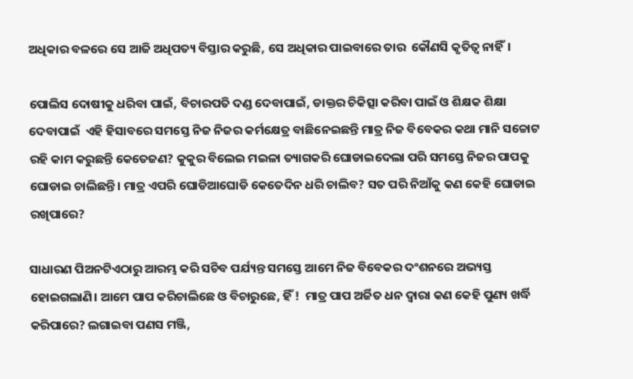ଅଧିକାର ବଳରେ ସେ ଆଜି ଅଧିପତ୍ୟ ବିସ୍ତାର କରୁଛି, ସେ ଅଧିକାର ପାଇବାରେ ତାର  କୌଣସି କୃତିତ୍ୱ ନାହିଁ।

ପୋଲିସ ଦୋଷୀକୁ ଧରିବା ପାଇଁ, ବିଚାରପତି ଦଣ୍ଡ ଦେବାପାଇଁ, ଡାକ୍ତର ଚିକିତ୍ସା କରିବା ପାଇଁ ଓ ଶିକ୍ଷକ ଶିକ୍ଷା ଦେବାପାଇଁ  ଏହି ହିସାବରେ ସମସ୍ତେ ନିଜ ନିଜର କର୍ମକ୍ଷେତ୍ର ବାଛିନେଇଛନ୍ତି ମାତ୍ର ନିଜ ବିବେକର କଥା ମାନି ସଚ୍ଚୋଟ ରହି କାମ କରୁଛନ୍ତି କେତେଜଣ? କୁକୁର ବିଲେଇ ମଇଳା ତ୍ୟାଗକରି ଘୋଡାଇଦେଲା ପରି ସମସ୍ତେ ନିଜର ପାପକୁ ଘୋଡାଇ ଚାଲିଛନ୍ତି। ମାତ୍ର ଏପରି ଘୋଡିଆଘୋଡି କେତେଦିନ ଧରି ଚାଲିବ? ସତ ପରି ନିଆଁକୁ କଣ କେହି ଘୋଡାଇ ରଖିପାରେ?

ସାଧାରଣ ପିଅନଟିଏଠାରୁ ଆରମ୍ଭ କରି ସଚିବ ପର୍ଯ୍ୟନ୍ତ ସମସ୍ତେ ଆମେ ନିଜ ବିବେକର ଦଂଶନରେ ଅଭ୍ୟସ୍ତ ହୋଇଗଲାଣି। ଆମେ ପାପ କରିଚାଲିଛେ ଓ ବିଚାରୁଛେ, ହିଁ !  ମାତ୍ର ପାପ ଅର୍ଜିତ ଧନ ଦ୍ୱାରା କଣ କେହି ପୁଣ୍ୟ ଖର୍ଦ୍ଧି କରିପାରେ? ଲଗାଇବା ପଣସ ମଞ୍ଜି,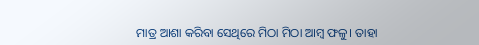ମାତ୍ର ଆଶା କରିବା ସେଥିରେ ମିଠା ମିଠା ଆମ୍ବ ଫଳୁ। ତାହା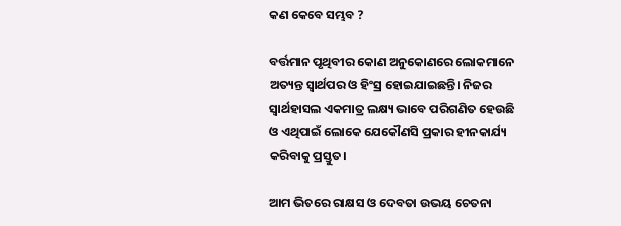କଣ କେବେ ସମ୍ଭବ ?

ବର୍ତ୍ତମାନ ପୃଥିବୀର କୋଣ ଅନୁକୋଣରେ ଲୋକମାନେ ଅତ୍ୟନ୍ତ ସ୍ୱାର୍ଥପର ଓ ହିଂସ୍ର ହୋଇଯାଇଛନ୍ତି। ନିଜର ସ୍ୱାର୍ଥହାସଲ ଏକମାତ୍ର ଲକ୍ଷ୍ୟ ଭାବେ ପରିଗଣିତ ହେଉଛି ଓ ଏଥିପାଇଁ ଲୋକେ ଯେକୌଣସି ପ୍ରକାର ହୀନକାର୍ଯ୍ୟ କରିବାକୁ ପ୍ରସ୍ତୁତ।

ଆମ ଭିତରେ ରାକ୍ଷସ ଓ ଦେବତା ଉଭୟ ଚେତନା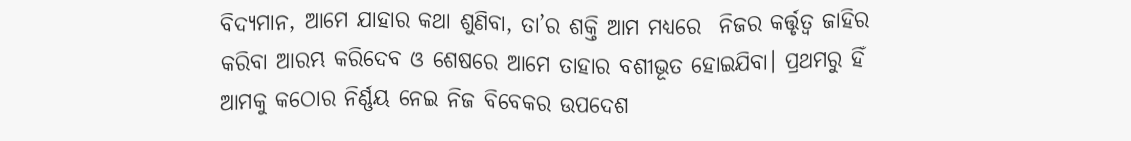ବିଦ୍ୟମାନ, ଆମେ ଯାହାର କଥା ଶୁଣିବା, ତା’ର ଶକ୍ତି ଆମ ମଧ୍ୟରେ  ନିଜର କର୍ତ୍ତୃତ୍ୱ ଜାହିର କରିବା ଆରମ୍ଭ କରିଦେବ ଓ ଶେଷରେ ଆମେ ତାହାର ବଶୀଭୂତ ହୋଇଯିବା। ପ୍ରଥମରୁ ହିଁ ଆମକୁ କଠୋର ନିର୍ଣ୍ଣୟ ନେଇ ନିଜ ବିବେକର ଉପଦେଶ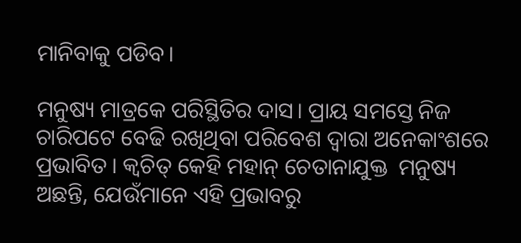ମାନିବାକୁ ପଡିବ।

ମନୁଷ୍ୟ ମାତ୍ରକେ ପରିସ୍ଥିତିର ଦାସ। ପ୍ରାୟ ସମସ୍ତେ ନିଜ ଚାରିପଟେ ବେଢି ରଖିଥିବା ପରିବେଶ ଦ୍ୱାରା ଅନେକାଂଶରେ ପ୍ରଭାବିତ। କ୍ୱଚିତ୍ କେହି ମହାନ୍ ଚେତାନାଯୁକ୍ତ  ମନୁଷ୍ୟ ଅଛନ୍ତି, ଯେଉଁମାନେ ଏହି ପ୍ରଭାବରୁ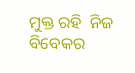ମୁକ୍ତ ରହି  ନିଜ ବିବେକର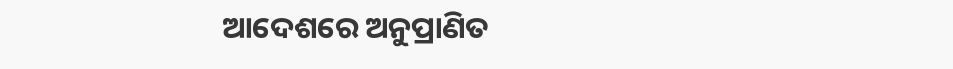ଆଦେଶରେ ଅନୁପ୍ରାଣିତ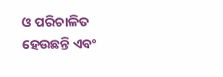ଓ ପରିଚାଳିତ ହେଉଛନ୍ତି ଏବଂ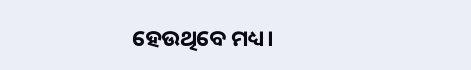ହେଉଥିବେ ମଧ୍ୟ।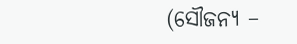(ସୌଜନ୍ୟ –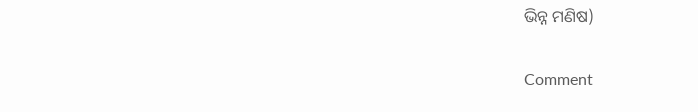ଭିନ୍ନ ମଣିଷ)

Comment